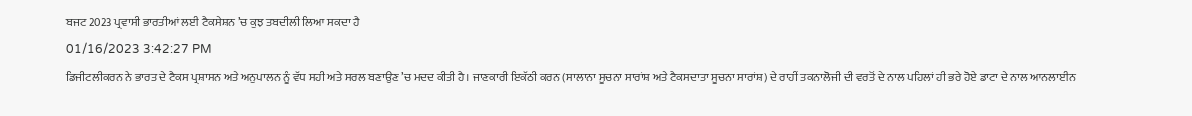ਬਜਟ 2023 ਪ੍ਰਵਾਸੀ ਭਾਰਤੀਆਂ ਲਈ ਟੈਕਸੇਸ਼ਨ ’ਚ ਕੁਝ ਤਬਦੀਲੀ ਲਿਆ ਸਕਦਾ ਹੈ
01/16/2023 3:42:27 PM
ਡਿਜੀਟਲੀਕਰਨ ਨੇ ਭਾਰਤ ਦੇ ਟੈਕਸ ਪ੍ਰਸ਼ਾਸਨ ਅਤੇ ਅਨੁਪਾਲਨ ਨੂੰ ਵੱਧ ਸਹੀ ਅਤੇ ਸਰਲ ਬਣਾਉਣ ’ਚ ਮਦਦ ਕੀਤੀ ਹੈ। ਜਾਣਕਾਰੀ ਇਕੱਠੀ ਕਰਨ (ਸਾਲਾਨਾ ਸੂਚਨਾ ਸਾਰਾਂਸ਼ ਅਤੇ ਟੈਕਸਦਾਤਾ ਸੂਚਨਾ ਸਾਰਾਂਸ਼) ਦੇ ਰਾਹੀਂ ਤਕਨਾਲੋਜੀ ਦੀ ਵਰਤੋਂ ਦੇ ਨਾਲ ਪਹਿਲਾਂ ਹੀ ਭਰੇ ਹੋਏ ਡਾਟਾ ਦੇ ਨਾਲ ਆਨਲਾਈਨ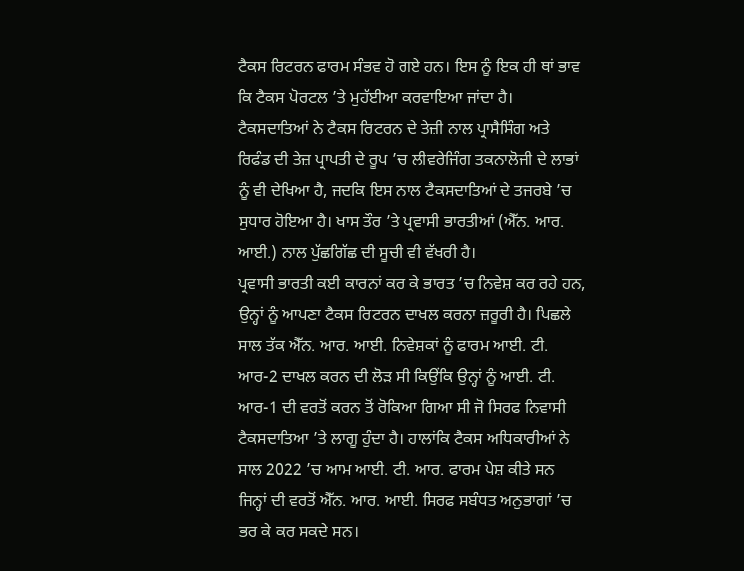ਟੈਕਸ ਰਿਟਰਨ ਫਾਰਮ ਸੰਭਵ ਹੋ ਗਏ ਹਨ। ਇਸ ਨੂੰ ਇਕ ਹੀ ਥਾਂ ਭਾਵ ਕਿ ਟੈਕਸ ਪੋਰਟਲ ’ਤੇ ਮੁਹੱਈਆ ਕਰਵਾਇਆ ਜਾਂਦਾ ਹੈ। ਟੈਕਸਦਾਤਿਆਂ ਨੇ ਟੈਕਸ ਰਿਟਰਨ ਦੇ ਤੇਜ਼ੀ ਨਾਲ ਪ੍ਰਾਸੈਸਿੰਗ ਅਤੇ ਰਿਫੰਡ ਦੀ ਤੇਜ਼ ਪ੍ਰਾਪਤੀ ਦੇ ਰੂਪ ’ਚ ਲੀਵਰੇਜਿੰਗ ਤਕਨਾਲੋਜੀ ਦੇ ਲਾਭਾਂ ਨੂੰ ਵੀ ਦੇਖਿਆ ਹੈ, ਜਦਕਿ ਇਸ ਨਾਲ ਟੈਕਸਦਾਤਿਆਂ ਦੇ ਤਜਰਬੇ ’ਚ ਸੁਧਾਰ ਹੋਇਆ ਹੈ। ਖਾਸ ਤੌਰ ’ਤੇ ਪ੍ਰਵਾਸੀ ਭਾਰਤੀਆਂ (ਐੱਨ. ਆਰ. ਆਈ.) ਨਾਲ ਪੁੱਛਗਿੱਛ ਦੀ ਸੂਚੀ ਵੀ ਵੱਖਰੀ ਹੈ।
ਪ੍ਰਵਾਸੀ ਭਾਰਤੀ ਕਈ ਕਾਰਨਾਂ ਕਰ ਕੇ ਭਾਰਤ ’ਚ ਨਿਵੇਸ਼ ਕਰ ਰਹੇ ਹਨ, ਉਨ੍ਹਾਂ ਨੂੰ ਆਪਣਾ ਟੈਕਸ ਰਿਟਰਨ ਦਾਖਲ ਕਰਨਾ ਜ਼ਰੂਰੀ ਹੈ। ਪਿਛਲੇ ਸਾਲ ਤੱਕ ਐੱਨ. ਆਰ. ਆਈ. ਨਿਵੇਸ਼ਕਾਂ ਨੂੰ ਫਾਰਮ ਆਈ. ਟੀ. ਆਰ-2 ਦਾਖਲ ਕਰਨ ਦੀ ਲੋੜ ਸੀ ਕਿਉਂਕਿ ਉਨ੍ਹਾਂ ਨੂੰ ਆਈ. ਟੀ. ਆਰ-1 ਦੀ ਵਰਤੋਂ ਕਰਨ ਤੋਂ ਰੋਕਿਆ ਗਿਆ ਸੀ ਜੋ ਸਿਰਫ ਨਿਵਾਸੀ ਟੈਕਸਦਾਤਿਆ ’ਤੇ ਲਾਗੂ ਹੁੰਦਾ ਹੈ। ਹਾਲਾਂਕਿ ਟੈਕਸ ਅਧਿਕਾਰੀਆਂ ਨੇ ਸਾਲ 2022 ’ਚ ਆਮ ਆਈ. ਟੀ. ਆਰ. ਫਾਰਮ ਪੇਸ਼ ਕੀਤੇ ਸਨ ਜਿਨ੍ਹਾਂ ਦੀ ਵਰਤੋਂ ਐੱਨ. ਆਰ. ਆਈ. ਸਿਰਫ ਸਬੰਧਤ ਅਨੁਭਾਗਾਂ ’ਚ ਭਰ ਕੇ ਕਰ ਸਕਦੇ ਸਨ।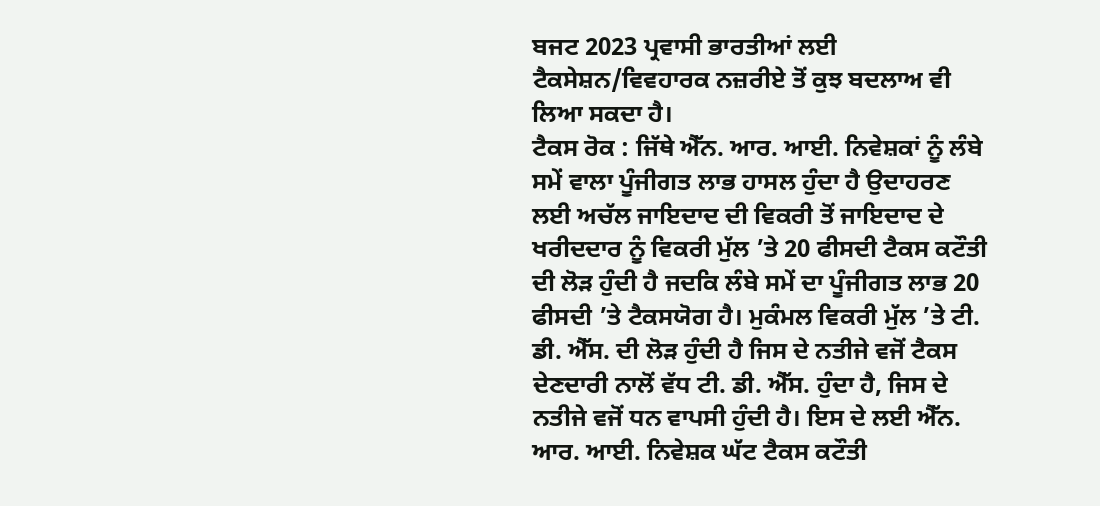ਬਜਟ 2023 ਪ੍ਰਵਾਸੀ ਭਾਰਤੀਆਂ ਲਈ ਟੈਕਸੇਸ਼ਨ/ਵਿਵਹਾਰਕ ਨਜ਼ਰੀਏ ਤੋਂ ਕੁਝ ਬਦਲਾਅ ਵੀ ਲਿਆ ਸਕਦਾ ਹੈ।
ਟੈਕਸ ਰੋਕ : ਜਿੱਥੇ ਐੱਨ. ਆਰ. ਆਈ. ਨਿਵੇਸ਼ਕਾਂ ਨੂੰ ਲੰਬੇ ਸਮੇਂ ਵਾਲਾ ਪੂੰਜੀਗਤ ਲਾਭ ਹਾਸਲ ਹੁੰਦਾ ਹੈ ਉਦਾਹਰਣ ਲਈ ਅਚੱਲ ਜਾਇਦਾਦ ਦੀ ਵਿਕਰੀ ਤੋਂ ਜਾਇਦਾਦ ਦੇ ਖਰੀਦਦਾਰ ਨੂੰ ਵਿਕਰੀ ਮੁੱਲ ’ਤੇ 20 ਫੀਸਦੀ ਟੈਕਸ ਕਟੌਤੀ ਦੀ ਲੋੜ ਹੁੰਦੀ ਹੈ ਜਦਕਿ ਲੰਬੇ ਸਮੇਂ ਦਾ ਪੂੰਜੀਗਤ ਲਾਭ 20 ਫੀਸਦੀ ’ਤੇ ਟੈਕਸਯੋਗ ਹੈ। ਮੁਕੰਮਲ ਵਿਕਰੀ ਮੁੱਲ ’ਤੇ ਟੀ. ਡੀ. ਐੱਸ. ਦੀ ਲੋੜ ਹੁੰਦੀ ਹੈ ਜਿਸ ਦੇ ਨਤੀਜੇ ਵਜੋਂ ਟੈਕਸ ਦੇਣਦਾਰੀ ਨਾਲੋਂ ਵੱਧ ਟੀ. ਡੀ. ਐੱਸ. ਹੁੰਦਾ ਹੈ, ਜਿਸ ਦੇ ਨਤੀਜੇ ਵਜੋਂ ਧਨ ਵਾਪਸੀ ਹੁੰਦੀ ਹੈ। ਇਸ ਦੇ ਲਈ ਐੱਨ. ਆਰ. ਆਈ. ਨਿਵੇਸ਼ਕ ਘੱਟ ਟੈਕਸ ਕਟੌਤੀ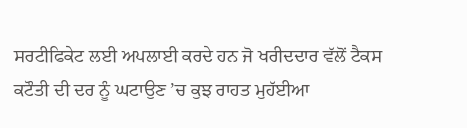ਸਰਟੀਫਿਕੇਟ ਲਈ ਅਪਲਾਈ ਕਰਦੇ ਹਨ ਜੋ ਖਰੀਦਦਾਰ ਵੱਲੋਂ ਟੈਕਸ ਕਟੌਤੀ ਦੀ ਦਰ ਨੂੰ ਘਟਾਉਣ ’ਚ ਕੁਝ ਰਾਹਤ ਮੁਹੱਈਆ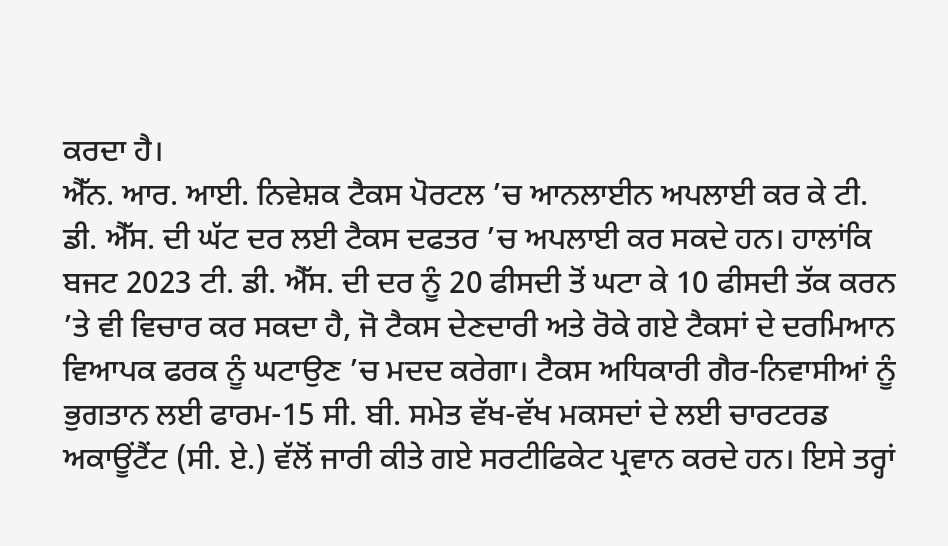ਕਰਦਾ ਹੈ।
ਐੱਨ. ਆਰ. ਆਈ. ਨਿਵੇਸ਼ਕ ਟੈਕਸ ਪੋਰਟਲ ’ਚ ਆਨਲਾਈਨ ਅਪਲਾਈ ਕਰ ਕੇ ਟੀ. ਡੀ. ਐੱਸ. ਦੀ ਘੱਟ ਦਰ ਲਈ ਟੈਕਸ ਦਫਤਰ ’ਚ ਅਪਲਾਈ ਕਰ ਸਕਦੇ ਹਨ। ਹਾਲਾਂਕਿ ਬਜਟ 2023 ਟੀ. ਡੀ. ਐੱਸ. ਦੀ ਦਰ ਨੂੰ 20 ਫੀਸਦੀ ਤੋਂ ਘਟਾ ਕੇ 10 ਫੀਸਦੀ ਤੱਕ ਕਰਨ ’ਤੇ ਵੀ ਵਿਚਾਰ ਕਰ ਸਕਦਾ ਹੈ, ਜੋ ਟੈਕਸ ਦੇਣਦਾਰੀ ਅਤੇ ਰੋਕੇ ਗਏ ਟੈਕਸਾਂ ਦੇ ਦਰਮਿਆਨ ਵਿਆਪਕ ਫਰਕ ਨੂੰ ਘਟਾਉਣ ’ਚ ਮਦਦ ਕਰੇਗਾ। ਟੈਕਸ ਅਧਿਕਾਰੀ ਗੈਰ-ਨਿਵਾਸੀਆਂ ਨੂੰ ਭੁਗਤਾਨ ਲਈ ਫਾਰਮ-15 ਸੀ. ਬੀ. ਸਮੇਤ ਵੱਖ-ਵੱਖ ਮਕਸਦਾਂ ਦੇ ਲਈ ਚਾਰਟਰਡ ਅਕਾਊਂਟੈਂਟ (ਸੀ. ਏ.) ਵੱਲੋਂ ਜਾਰੀ ਕੀਤੇ ਗਏ ਸਰਟੀਫਿਕੇਟ ਪ੍ਰਵਾਨ ਕਰਦੇ ਹਨ। ਇਸੇ ਤਰ੍ਹਾਂ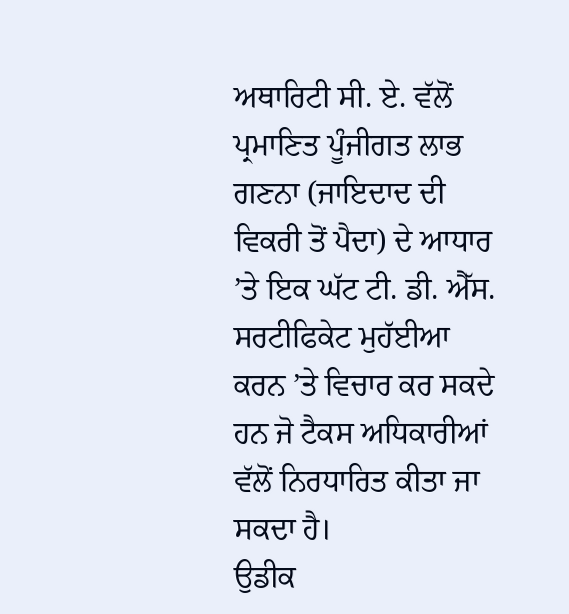ਅਥਾਰਿਟੀ ਸੀ. ਏ. ਵੱਲੋਂ ਪ੍ਰਮਾਣਿਤ ਪੂੰਜੀਗਤ ਲਾਭ ਗਣਨਾ (ਜਾਇਦਾਦ ਦੀ ਵਿਕਰੀ ਤੋਂ ਪੈਦਾ) ਦੇ ਆਧਾਰ ’ਤੇ ਇਕ ਘੱਟ ਟੀ. ਡੀ. ਐੱਸ. ਸਰਟੀਫਿਕੇਟ ਮੁਹੱਈਆ ਕਰਨ ’ਤੇ ਵਿਚਾਰ ਕਰ ਸਕਦੇ ਹਨ ਜੋ ਟੈਕਸ ਅਧਿਕਾਰੀਆਂ ਵੱਲੋਂ ਨਿਰਧਾਰਿਤ ਕੀਤਾ ਜਾ ਸਕਦਾ ਹੈ।
ਉਡੀਕ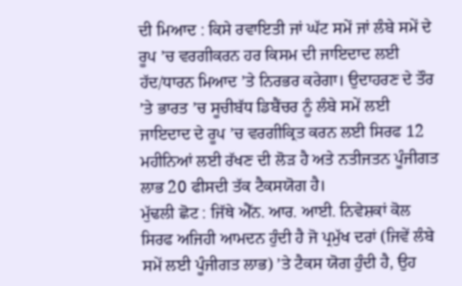ਦੀ ਮਿਆਦ : ਕਿਸੇ ਰਵਾਇਤੀ ਜਾਂ ਘੱਟ ਸਮੇਂ ਜਾਂ ਲੰਬੇ ਸਮੇਂ ਦੇ ਰੂਪ ’ਚ ਵਰਗੀਕਰਨ ਹਰ ਕਿਸਮ ਦੀ ਜਾਇਦਾਦ ਲਈ ਹੱਦ/ਧਾਰਨ ਮਿਆਦ ’ਤੇ ਨਿਰਭਰ ਕਰੇਗਾ। ਉਦਾਹਰਣ ਦੇ ਤੌਰ ’ਤੇ ਭਾਰਤ ’ਚ ਸੂਚੀਬੱਧ ਡਿਬੈਂਚਰ ਨੂੰ ਲੰਬੇ ਸਮੇਂ ਲਈ ਜਾਇਦਾਦ ਦੇ ਰੂਪ ’ਚ ਵਰਗੀਕ੍ਰਿਤ ਕਰਨ ਲਈ ਸਿਰਫ 12 ਮਹੀਨਿਆਂ ਲਈ ਰੱਖਣ ਦੀ ਲੋੜ ਹੈ ਅਤੇ ਨਤੀਜਤਨ ਪੂੰਜੀਗਤ ਲਾਭ 20 ਫੀਸਦੀ ਤੱਕ ਟੈਕਸਯੋਗ ਹੈ।
ਮੁੱਢਲੀ ਛੋਟ : ਜਿੱਥੇ ਐੱਨ. ਆਰ. ਆਈ. ਨਿਵੇਸ਼ਕਾਂ ਕੋਲ ਸਿਰਫ ਅਜਿਹੀ ਆਮਦਨ ਹੁੰਦੀ ਹੈ ਜੋ ਪ੍ਰਮੁੱਖ ਦਰਾਂ (ਜਿਵੇਂ ਲੰਬੇ ਸਮੇਂ ਲਈ ਪੂੰਜੀਗਤ ਲਾਭ) ’ਤੇ ਟੈਕਸ ਯੋਗ ਹੁੰਦੀ ਹੈ, ਉਹ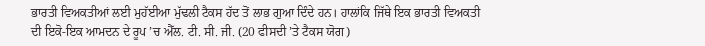ਭਾਰਤੀ ਵਿਅਕਤੀਆਂ ਲਈ ਮੁਹੱਈਆ ਮੁੱਢਲੀ ਟੈਕਸ ਹੱਦ ਤੋਂ ਲਾਭ ਗੁਆ ਦਿੰਦੇ ਹਨ। ਹਾਲਾਂਕਿ ਜਿੱਥੇ ਇਕ ਭਾਰਤੀ ਵਿਅਕਤੀ ਦੀ ਇਕੋ-ਇਕ ਆਮਦਨ ਦੇ ਰੂਪ ’ਚ ਐੱਲ. ਟੀ. ਸੀ. ਜੀ. (20 ਫੀਸਦੀ ’ਤੇ ਟੈਕਸ ਯੋਗ)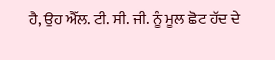ਹੈ, ਉਹ ਐੱਲ. ਟੀ. ਸੀ. ਜੀ. ਨੂੰ ਮੂਲ ਛੋਟ ਹੱਦ ਦੇ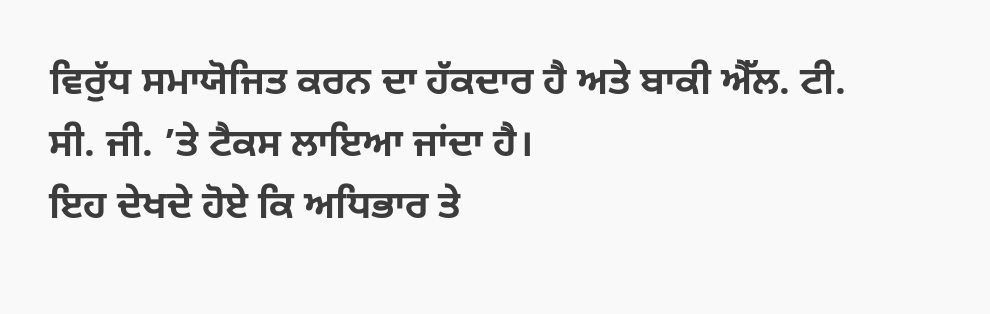ਵਿਰੁੱਧ ਸਮਾਯੋਜਿਤ ਕਰਨ ਦਾ ਹੱਕਦਾਰ ਹੈ ਅਤੇ ਬਾਕੀ ਐੱਲ. ਟੀ. ਸੀ. ਜੀ. ’ਤੇ ਟੈਕਸ ਲਾਇਆ ਜਾਂਦਾ ਹੈ।
ਇਹ ਦੇਖਦੇ ਹੋਏ ਕਿ ਅਧਿਭਾਰ ਤੇ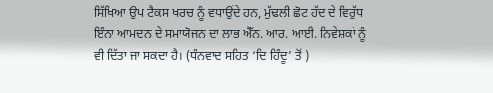ਸਿੱਖਿਆ ਉਪ ਟੈਕਸ ਖਰਚ ਨੂੰ ਵਧਾਉਂਦੇ ਹਨ, ਮੁੱਢਲੀ ਛੋਟ ਹੱਦ ਦੇ ਵਿਰੁੱਧ ਇੰਨਾ ਆਮਦਨ ਦੇ ਸਮਾਯੋਜਨ ਦਾ ਲਾਭ ਐੱਨ. ਆਰ. ਆਈ. ਨਿਵੇਸ਼ਕਾਂ ਨੂੰ ਵੀ ਦਿੱਤਾ ਜਾ ਸਕਦਾ ਹੈ। (ਧੰਨਵਾਦ ਸਹਿਤ ‘ਦਿ ਹਿੰਦੂ’ ਤੋਂ )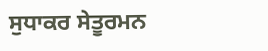ਸੁਧਾਕਰ ਸੇਤੂਰਮਨ